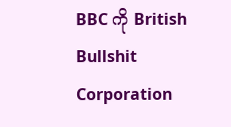BBC ကို British Bullshit Corporation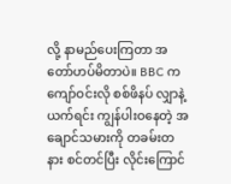လို့ နာမည်ပေးကြတာ အတော်ဟပ်မိတာပဲ။ BBC က ကျော်ဝင်းလို စစ်ဖိနပ် လျှာနဲ့ယက်ရင်း ကျွန်ပါးဝနေတဲ့ အချောင်သမားကို တခမ်းတနား စင်တင်ပြီး လိုင်းကြောင်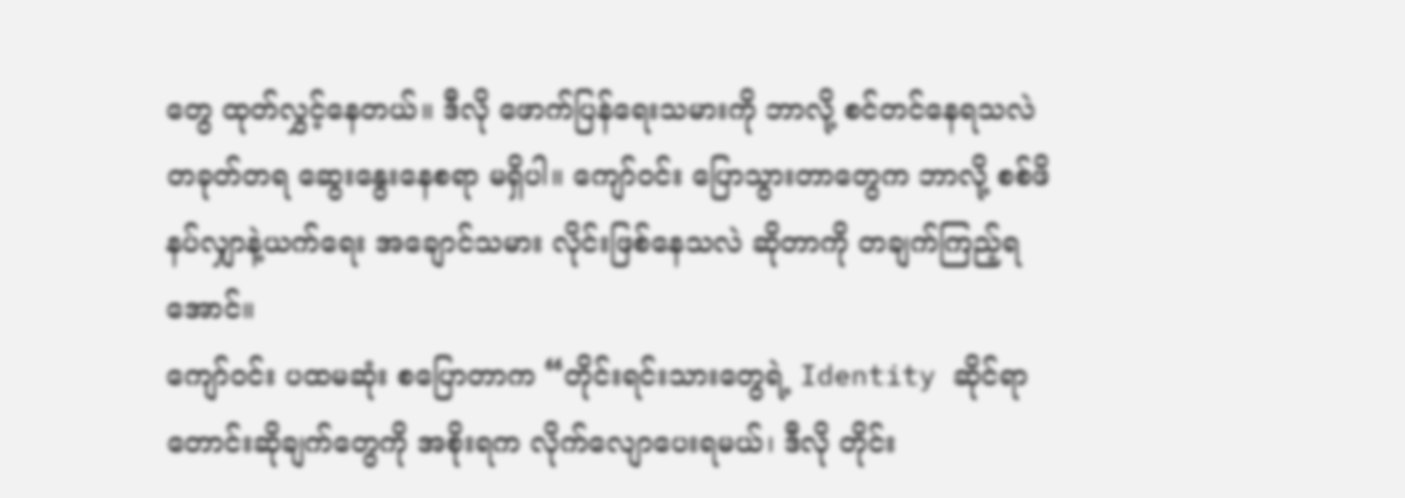တွေ ထုတ်လွှင့်နေတယ်။ ဒီလို ဖောက်ပြန်ရေးသမားကို ဘာလို့ စင်တင်နေရသလဲ တခုတ်တရ ဆွေးနွေးနေစရာ မရှိပါ။ ကျော်ဝင်း ပြောသွားတာတွေက ဘာလို့ စစ်ဖိနပ်လျှာနဲ့ယက်ရေး အချောင်သမား လိုင်းဖြစ်နေသလဲ ဆိုတာကို တချက်ကြည့်ရအောင်။
ကျော်ဝင်း ပထမဆုံး စပြောတာက “တိုင်းရင်းသားတွေရဲ့ Identity ဆိုင်ရာ တောင်းဆိုချက်တွေကို အစိုးရက လိုက်လျောပေးရမယ်၊ ဒီလို တိုင်း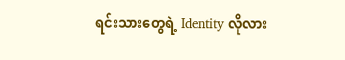ရင်းသားတွေရဲ့ Identity လိုလား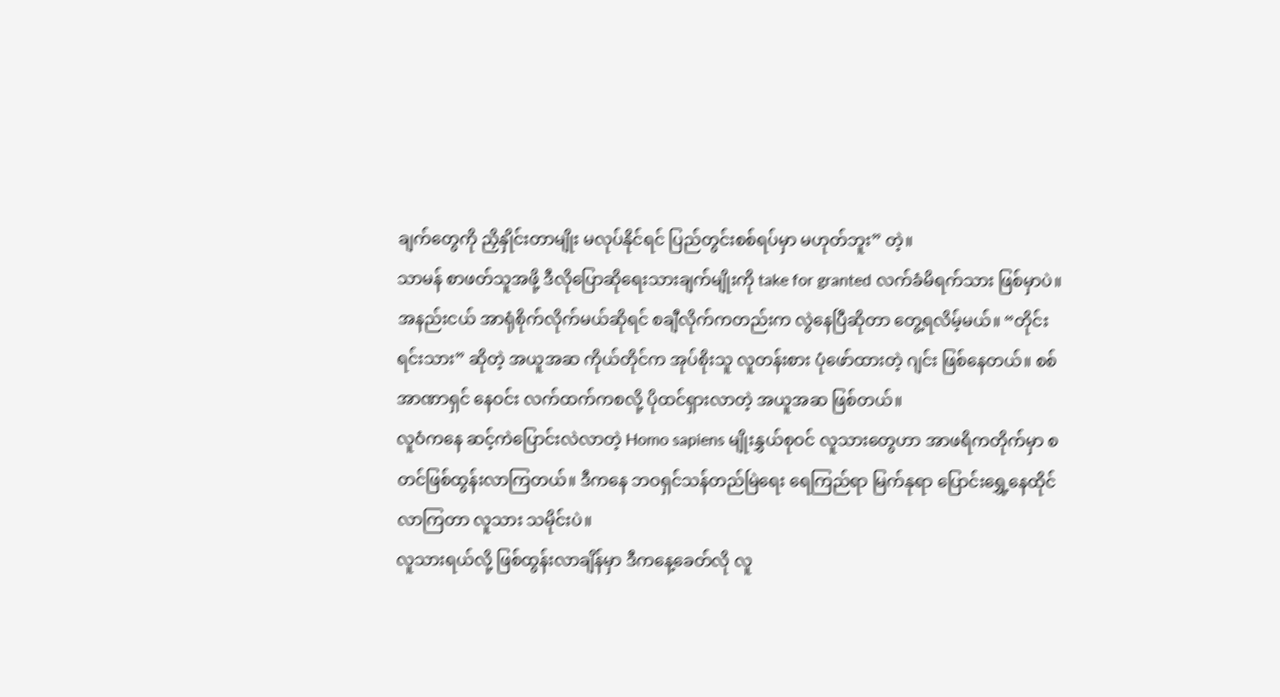ချက်တွေကို ညှိနှိုင်းတာမျိုး မလုပ်နိုင်ရင် ပြည်တွင်းစစ်ရပ်မှာ မဟုတ်ဘူး” တဲ့။
သာမန် စာဖတ်သူအဖို့ ဒီလိုပြောဆိုရေးသားချက်မျိုးကို take for granted လက်ခံမိရက်သား ဖြစ်မှာပဲ။ အနည်းငယ် အာရုံစိုက်လိုက်မယ်ဆိုရင် စချီလိုက်ကတည်းက လွဲနေပြီဆိုတာ တွေ့ရလိမ့်မယ်။ “တိုင်းရင်းသား” ဆိုတဲ့ အယူအဆ ကိုယ်တိုင်က အုပ်စိုးသူ လူတန်းစား ပုံဖော်ထားတဲ့ ဂျင်း ဖြစ်နေတယ်။ စစ်အာဏာရှင် နေဝင်း လက်ထက်ကစလို့ ပိုထင်ရှားလာတဲ့ အယူအဆ ဖြစ်တယ်။
လူဝံကနေ ဆင့်ကဲပြောင်းလဲလာတဲ့ Homo sapiens မျိုးနွှယ်စုဝင် လူသားတွေဟာ အာဖရိကတိုက်မှာ စတင်ဖြစ်ထွန်းလာကြတယ်။ ဒီကနေ ဘဝရှင်သန်တည်မြဲရေး ရေကြည်ရာ မြက်နုရာ ပြောင်းရွှေ့နေထိုင်လာကြတာ လူသား သမိုင်းပဲ။
လူသားရယ်လို့ ဖြစ်ထွန်းလာချိန်မှာ ဒီကနေ့ခေတ်လို လူ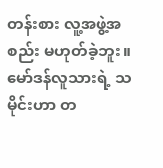တန်းစား လူ့အဖွဲ့အစည်း မဟုတ်ခဲ့ဘူး။ မော်ဒန်လူသားရဲ့ သမိုင်းဟာ တ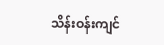သိန်းဝန်းကျင်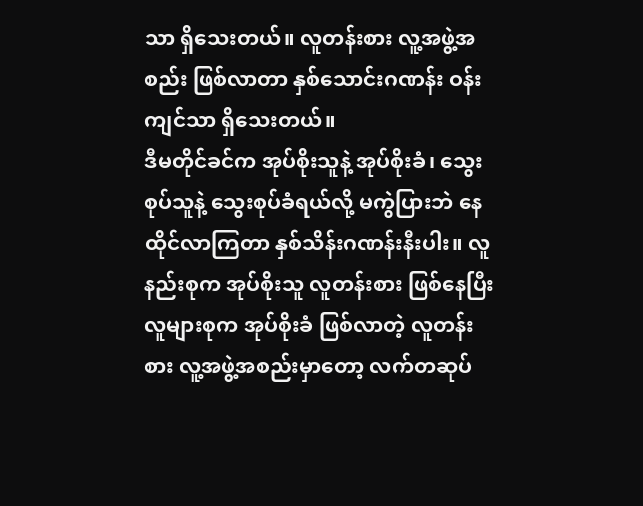သာ ရှိသေးတယ်။ လူတန်းစား လူ့အဖွဲ့အစည်း ဖြစ်လာတာ နှစ်သောင်းဂဏန်း ဝန်းကျင်သာ ရှိသေးတယ်။
ဒီမတိုင်ခင်က အုပ်စိုးသူနဲ့ အုပ်စိုးခံ၊ သွေးစုပ်သူနဲ့ သွေးစုပ်ခံရယ်လို့ မကွဲပြားဘဲ နေထိုင်လာကြတာ နှစ်သိန်းဂဏန်းနီးပါး။ လူနည်းစုက အုပ်စိုးသူ လူတန်းစား ဖြစ်နေပြီး လူများစုက အုပ်စိုးခံ ဖြစ်လာတဲ့ လူတန်းစား လူ့အဖွဲ့အစည်းမှာတော့ လက်တဆုပ်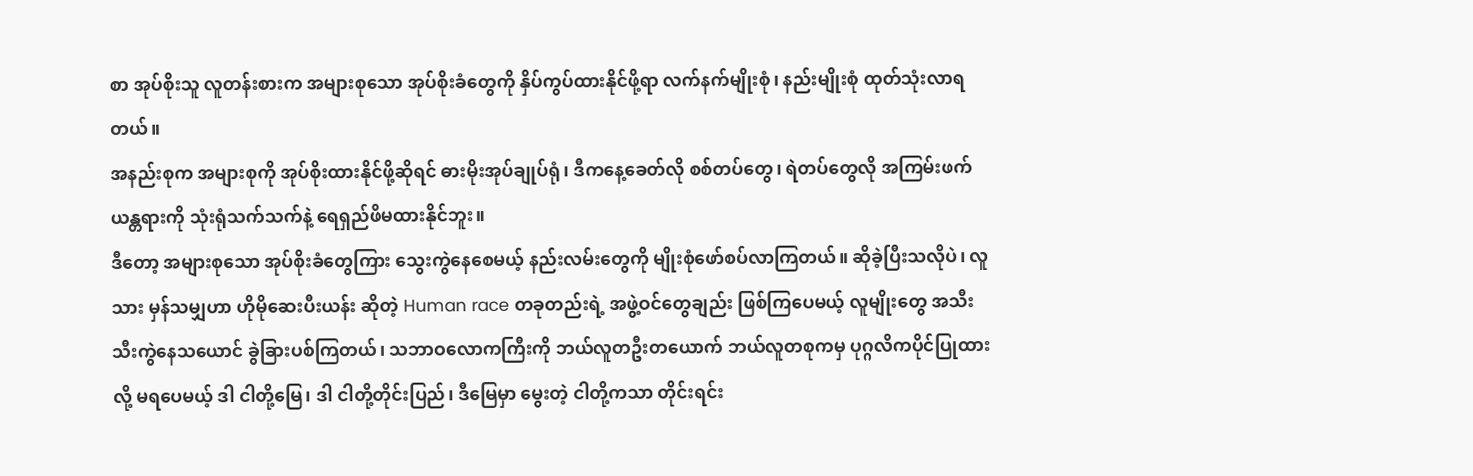စာ အုပ်စိုးသူ လူတန်းစားက အများစုသော အုပ်စိုးခံတွေကို နှိပ်ကွပ်ထားနိုင်ဖို့ရာ လက်နက်မျိုးစုံ၊ နည်းမျိုးစုံ ထုတ်သုံးလာရတယ်။
အနည်းစုက အများစုကို အုပ်စိုးထားနိုင်ဖို့ဆိုရင် ဓားမိုးအုပ်ချုပ်ရုံ၊ ဒီကနေ့ခေတ်လို စစ်တပ်တွေ၊ ရဲတပ်တွေလို အကြမ်းဖက်ယန္တရားကို သုံးရုံသက်သက်နဲ့ ရေရှည်ဖိမထားနိုင်ဘူး။
ဒီတော့ အများစုသော အုပ်စိုးခံတွေကြား သွေးကွဲနေစေမယ့် နည်းလမ်းတွေကို မျိုးစုံဖော်စပ်လာကြတယ်။ ဆိုခဲ့ပြီးသလိုပဲ၊ လူသား မှန်သမျှဟာ ဟိုမိုဆေးပီးယန်း ဆိုတဲ့ Human race တခုတည်းရဲ့ အဖွဲ့ဝင်တွေချည်း ဖြစ်ကြပေမယ့် လူမျိုးတွေ အသီးသီးကွဲနေသယောင် ခွဲခြားပစ်ကြတယ်၊ သဘာဝလောကကြီးကို ဘယ်လူတဦးတယောက် ဘယ်လူတစုကမှ ပုဂ္ဂလိကပိုင်ပြုထားလို့ မရပေမယ့် ဒါ ငါတို့မြေ၊ ဒါ ငါတို့တိုင်းပြည်၊ ဒီမြေမှာ မွေးတဲ့ ငါတို့ကသာ တိုင်းရင်း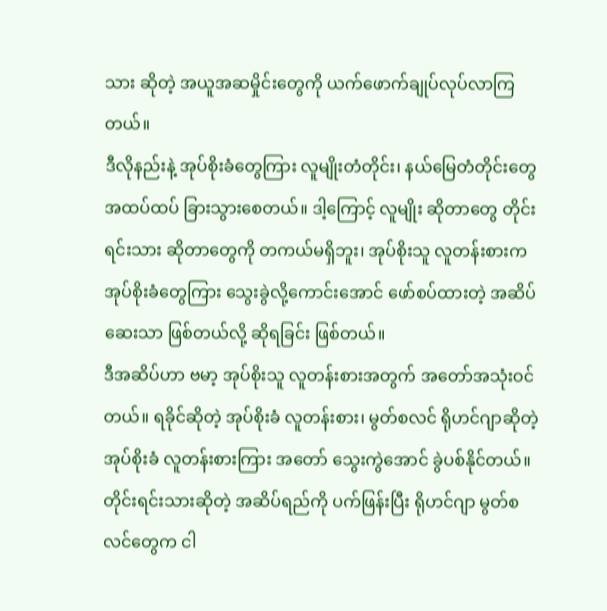သား ဆိုတဲ့ အယူအဆမှိုင်းတွေကို ယက်ဖောက်ချုပ်လုပ်လာကြတယ်။
ဒီလိုနည်းနဲ့ အုပ်စိုးခံတွေကြား လူမျိုးတံတိုင်း၊ နယ်မြေတံတိုင်းတွေ အထပ်ထပ် ခြားသွားစေတယ်။ ဒါ့ကြောင့် လူမျိုး ဆိုတာတွေ တိုင်းရင်းသား ဆိုတာတွေကို တကယ်မရှိဘူး၊ အုပ်စိုးသူ လူတန်းစားက အုပ်စိုးခံတွေကြား သွေးခွဲလို့ကောင်းအောင် ဖော်စပ်ထားတဲ့ အဆိပ် ဆေးသာ ဖြစ်တယ်လို့ ဆိုရခြင်း ဖြစ်တယ်။
ဒီအဆိပ်ဟာ ဗမာ့ အုပ်စိုးသူ လူတန်းစားအတွက် အတော်အသုံးဝင်တယ်။ ရခိုင်ဆိုတဲ့ အုပ်စိုးခံ လူတန်းစား၊ မွတ်စလင် ရိုဟင်ဂျာဆိုတဲ့ အုပ်စိုးခံ လူတန်းစားကြား အတော် သွေးကွဲအောင် ခွဲပစ်နိုင်တယ်။ တိုင်းရင်းသားဆိုတဲ့ အဆိပ်ရည်ကို ပက်ဖြန်းပြီး ရိုဟင်ဂျာ မွတ်စလင်တွေက ငါ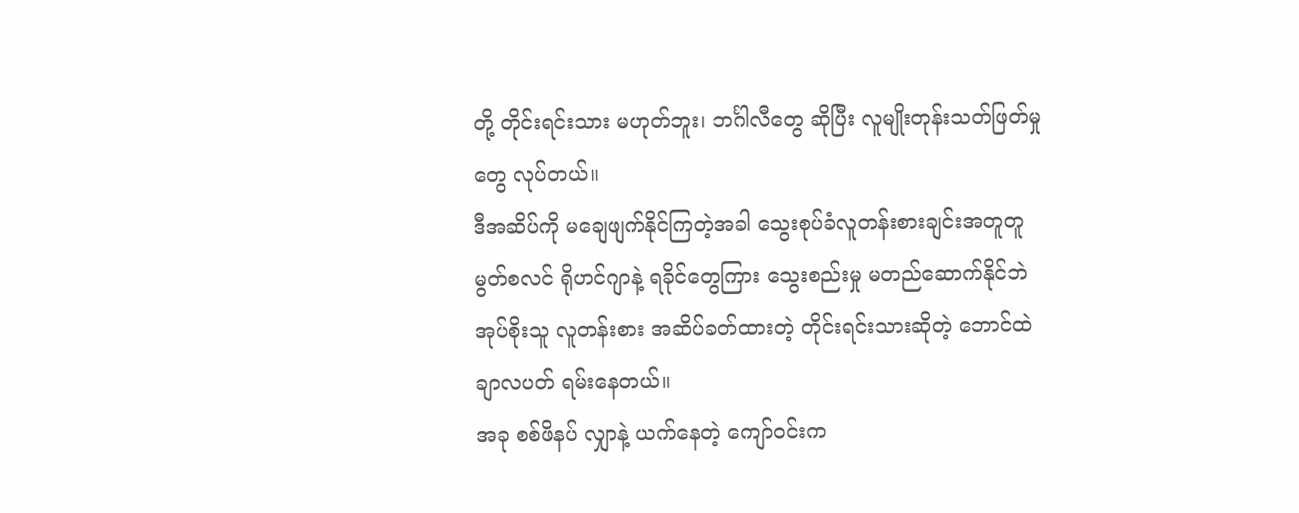တို့ တိုင်းရင်းသား မဟုတ်ဘူး၊ ဘင်္ဂါလီတွေ ဆိုပြီး လူမျိုးတုန်းသတ်ဖြတ်မှုတွေ လုပ်တယ်။
ဒီအဆိပ်ကို မချေဖျက်နိုင်ကြတဲ့အခါ သွေးစုပ်ခံလူတန်းစားချင်းအတူတူ မွတ်စလင် ရိုဟင်ဂျာနဲ့ ရခိုင်တွေကြား သွေးစည်းမှု မတည်ဆောက်နိုင်ဘဲ အုပ်စိုးသူ လူတန်းစား အဆိပ်ခတ်ထားတဲ့ တိုင်းရင်းသားဆိုတဲ့ ဘောင်ထဲ ချာလပတ် ရမ်းနေတယ်။
အခု စစ်ဖိနပ် လျှာနဲ့ ယက်နေတဲ့ ကျော်ဝင်းက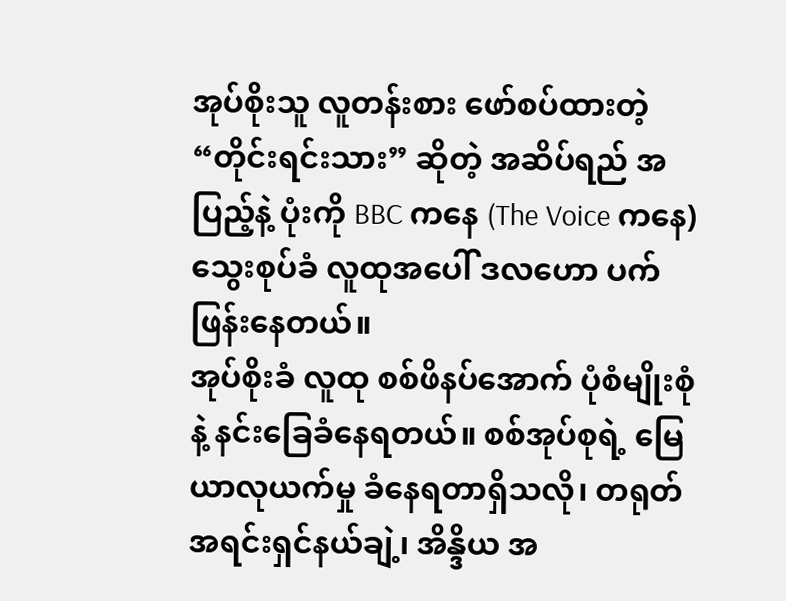အုပ်စိုးသူ လူတန်းစား ဖော်စပ်ထားတဲ့ “တိုင်းရင်းသား” ဆိုတဲ့ အဆိပ်ရည် အပြည့်နဲ့ ပုံးကို BBC ကနေ (The Voice ကနေ) သွေးစုပ်ခံ လူထုအပေါ် ဒလဟော ပက်ဖြန်းနေတယ်။
အုပ်စိုးခံ လူထု စစ်ဖိနပ်အောက် ပုံစံမျိုးစုံနဲ့ နင်းခြေခံနေရတယ်။ စစ်အုပ်စုရဲ့ မြေယာလုယက်မှု ခံနေရတာရှိသလို၊ တရုတ် အရင်းရှင်နယ်ချဲ့၊ အိန္ဒိယ အ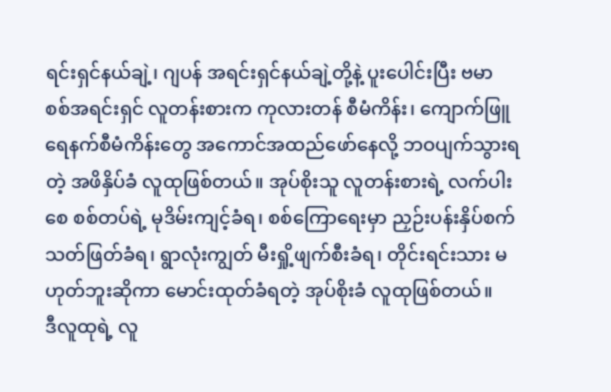ရင်းရှင်နယ်ချဲ့၊ ဂျပန် အရင်းရှင်နယ်ချဲ့တို့နဲ့ ပူးပေါင်းပြီး ဗမာ စစ်အရင်းရှင် လူတန်းစားက ကုလားတန် စီမံကိန်း၊ ကျောက်ဖြူ ရေနက်စီမံကိန်းတွေ အကောင်အထည်ဖော်နေလို့ ဘဝပျက်သွားရတဲ့ အဖိနှိပ်ခံ လူထုဖြစ်တယ်။ အုပ်စိုးသူ လူတန်းစားရဲ့ လက်ပါးစေ စစ်တပ်ရဲ့ မုဒိမ်းကျင့်ခံရ၊ စစ်ကြောရေးမှာ ညှဉ်းပန်းနှိပ်စက် သတ်ဖြတ်ခံရ၊ ရွာလုံးကျွတ် မီးရှို့ဖျက်စီးခံရ၊ တိုင်းရင်းသား မဟုတ်ဘူးဆိုကာ မောင်းထုတ်ခံရတဲ့ အုပ်စိုးခံ လူထုဖြစ်တယ်။
ဒီလူထုရဲ့ လူ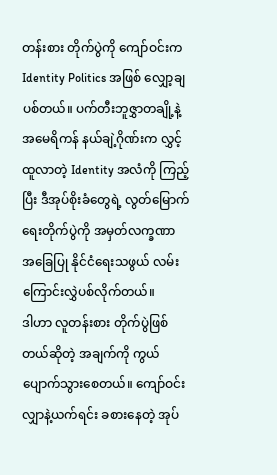တန်းစား တိုက်ပွဲကို ကျော်ဝင်းက Identity Politics အဖြစ် လျှော့ချပစ်တယ်။ ပက်တီးဘူဇွှာတချို့နဲ့ အမေရိကန် နယ်ချဲ့ဂိုဏ်းက လွှင့်ထူလာတဲ့ Identity အလံကို ကြည့်ပြီး ဒီအုပ်စိုးခံတွေရဲ့ လွတ်မြောက်ရေးတိုက်ပွဲကို အမှတ်လက္ခဏာ အခြေပြု နိုင်ငံရေးသဖွယ် လမ်းကြောင်းလွှဲပစ်လိုက်တယ်။
ဒါဟာ လူတန်းစား တိုက်ပွဲဖြစ်တယ်ဆိုတဲ့ အချက်ကို ကွယ်ပျောက်သွားစေတယ်။ ကျော်ဝင်း လျှာနဲ့ယက်ရင်း ခစားနေတဲ့ အုပ်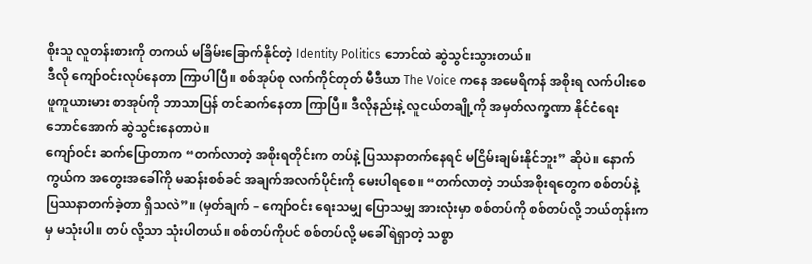စိုးသူ လူတန်းစားကို တကယ် မခြိမ်းခြောက်နိုင်တဲ့ Identity Politics ဘောင်ထဲ ဆွဲသွင်းသွားတယ်။
ဒီလို ကျော်ဝင်းလုပ်နေတာ ကြာပါပြီ။ စစ်အုပ်စု လက်ကိုင်တုတ် မီဒီယာ The Voice ကနေ အမေရိကန် အစိုးရ လက်ပါးစေ ဖူကူယားမား စာအုပ်ကို ဘာသာပြန် တင်ဆက်နေတာ ကြာပြီ။ ဒီလိုနည်းနဲ့ လူငယ်တချို့ကို အမှတ်လက္ခဏာ နိုင်ငံရေးဘောင်အောက် ဆွဲသွင်းနေတာပဲ။
ကျော်ဝင်း ဆက်ပြောတာက “တက်လာတဲ့ အစိုးရတိုင်းက တပ်နဲ့ ပြဿနာတက်နေရင် မငြိမ်းချမ်းနိုင်ဘူး” ဆိုပဲ။ နောက်ကွယ်က အတွေးအခေါ်ကို မဆန်းစစ်ခင် အချက်အလက်ပိုင်းကို မေးပါရစေ။ “တက်လာတဲ့ ဘယ်အစိုးရတွေက စစ်တပ်နဲ့ ပြဿနာတက်ခဲ့တာ ရှိသလဲ”။ (မှတ်ချက် – ကျော်ဝင်း ရေးသမျှ ပြောသမျှ အားလုံးမှာ စစ်တပ်ကို စစ်တပ်လို့ ဘယ်တုန်းကမှ မသုံးပါ။ တပ် လို့သာ သုံးပါတယ်။ စစ်တပ်ကိုပင် စစ်တပ်လို့ မခေါ်ရဲရှာတဲ့ သစ္စာ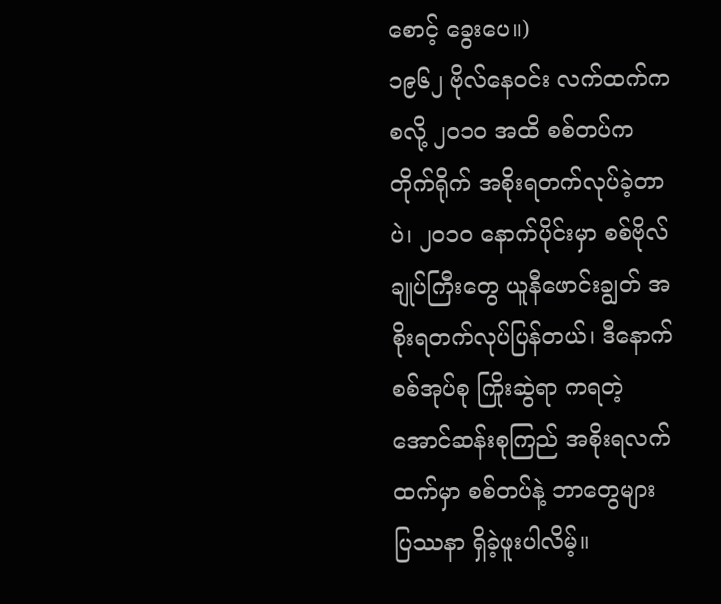စောင့် ခွေးပေ။)
၁၉၆၂ ဗိုလ်နေဝင်း လက်ထက်ကစလို့ ၂၀၁၀ အထိ စစ်တပ်က တိုက်ရိုက် အစိုးရတက်လုပ်ခဲ့တာပဲ၊ ၂၀၁၀ နောက်ပိုင်းမှာ စစ်ဗိုလ်ချုပ်ကြီးတွေ ယူနီဖောင်းချွတ် အစိုးရတက်လုပ်ပြန်တယ်၊ ဒီနောက် စစ်အုပ်စု ကြိုးဆွဲရာ ကရတဲ့ အောင်ဆန်းစုကြည် အစိုးရလက်ထက်မှာ စစ်တပ်နဲ့ ဘာတွေများ ပြဿနာ ရှိခဲ့ဖူးပါလိမ့်။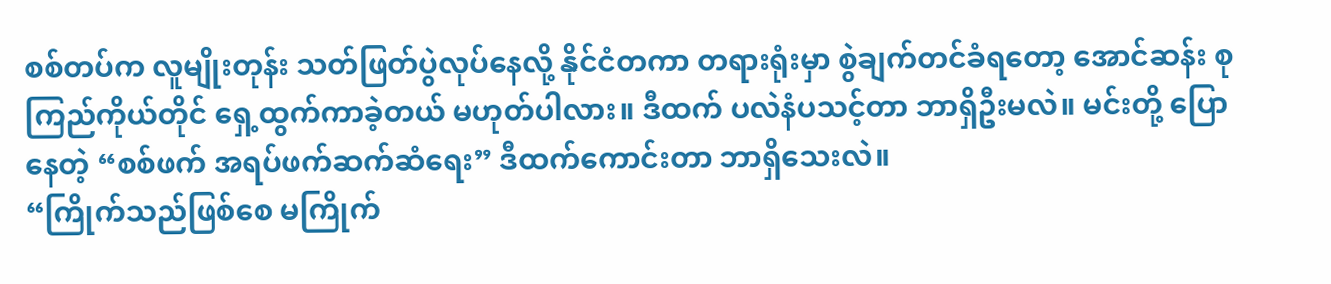စစ်တပ်က လူမျိုးတုန်း သတ်ဖြတ်ပွဲလုပ်နေလို့ နိုင်ငံတကာ တရားရုံးမှာ စွဲချက်တင်ခံရတော့ အောင်ဆန်း စုကြည်ကိုယ်တိုင် ရှေ့ထွက်ကာခဲ့တယ် မဟုတ်ပါလား။ ဒီထက် ပလဲနံပသင့်တာ ဘာရှိဦးမလဲ။ မင်းတို့ ပြောနေတဲ့ “စစ်ဖက် အရပ်ဖက်ဆက်ဆံရေး” ဒီထက်ကောင်းတာ ဘာရှိသေးလဲ။
“ကြိုက်သည်ဖြစ်စေ မကြိုက်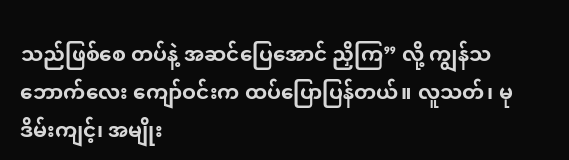သည်ဖြစ်စေ တပ်နဲ့ အဆင်ပြေအောင် ညှိကြ” လို့ ကျွန်သဘောက်လေး ကျော်ဝင်းက ထပ်ပြောပြန်တယ်။ လူသတ်၊ မုဒိမ်းကျင့်၊ အမျိုး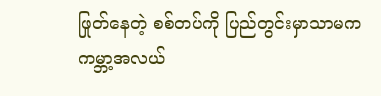ဖြုတ်နေတဲ့ စစ်တပ်ကို ပြည်တွင်းမှာသာမက ကမ္ဘာ့အလယ်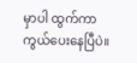မှာပါ ထွက်ကာကွယ်ပေးနေပြီပဲ။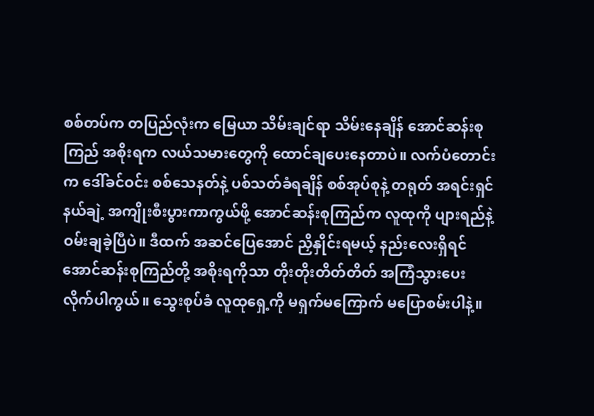စစ်တပ်က တပြည်လုံးက မြေယာ သိမ်းချင်ရာ သိမ်းနေချိန် အောင်ဆန်းစုကြည် အစိုးရက လယ်သမားတွေကို ထောင်ချပေးနေတာပဲ။ လက်ပံတောင်းက ဒေါ်ခင်ဝင်း စစ်သေနတ်နဲ့ ပစ်သတ်ခံရချိန် စစ်အုပ်စုနဲ့ တရုတ် အရင်းရှင်နယ်ချဲ့ အကျိုးစီးပွားကာကွယ်ဖို့ အောင်ဆန်းစုကြည်က လူထုကို ပျားရည်နဲ့ ဝမ်းချခဲ့ပြီပဲ။ ဒီထက် အဆင်ပြေအောင် ညှိနှိုင်းရမယ့် နည်းလေးရှိရင် အောင်ဆန်းစုကြည်တို့ အစိုးရကိုသာ တိုးတိုးတိတ်တိတ် အကြံသွားပေးလိုက်ပါကွယ်။ သွေးစုပ်ခံ လူထုရှေ့ကို မရှက်မကြောက် မပြောစမ်းပါနဲ့။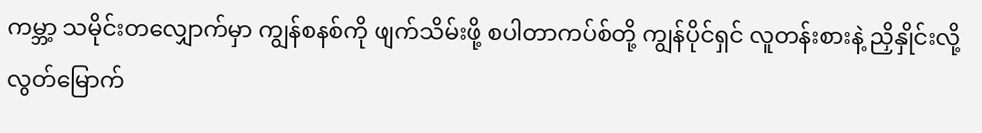ကမ္ဘာ့ သမိုင်းတလျှောက်မှာ ကျွန်စနစ်ကို ဖျက်သိမ်းဖို့ စပါတာကပ်စ်တို့ ကျွန်ပိုင်ရှင် လူတန်းစားနဲ့ ညှိနှိုင်းလို့ လွတ်မြောက်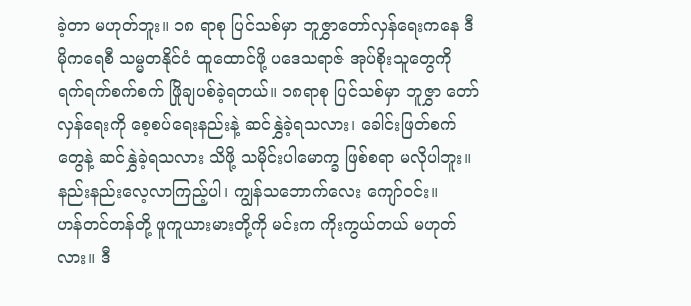ခဲ့တာ မဟုတ်ဘူး။ ၁၈ ရာစု ပြင်သစ်မှာ ဘူဇွှာတော်လှန်ရေးကနေ ဒီမိုကရေစီ သမ္မတနိုင်ငံ ထူထောင်ဖို့ ပဒေသရာဇ် အုပ်စိုးသူတွေကို ရက်ရက်စက်စက် ဖြိုချပစ်ခဲ့ရတယ်။ ၁၈ရာစု ပြင်သစ်မှာ ဘူဇွှာ တော်လှန်ရေးကို စေ့စပ်ရေးနည်းနဲ့ ဆင်နွှဲခဲ့ရသလား၊ ခေါင်းဖြတ်စက်တွေနဲ့ ဆင်နွှဲခဲ့ရသလား သိဖို့ သမိုင်းပါမောက္ခ ဖြစ်စရာ မလိုပါဘူး။ နည်းနည်းလေ့လာကြည့်ပါ၊ ကျွန်သဘောက်လေး ကျော်ဝင်း။
ဟန်တင်တန်တို့ ဖူကူယားမားတို့ကို မင်းက ကိုးကွယ်တယ် မဟုတ်လား။ ဒီ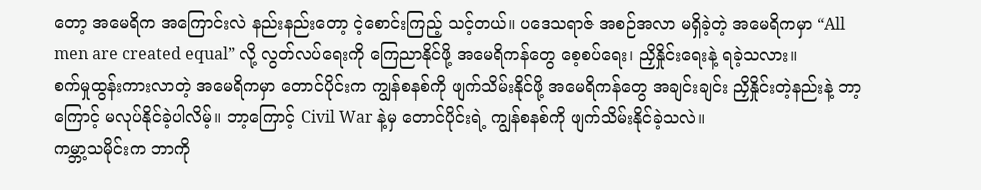တော့ အမေရိက အကြောင်းလဲ နည်းနည်းတော့ ငဲ့စောင်းကြည့် သင့်တယ်။ ပဒေသရာဇ် အစဉ်အလာ မရှိခဲ့တဲ့ အမေရိကမှာ “All men are created equal” လို့ လွတ်လပ်ရေးကို ကြေညာနိုင်ဖို့ အမေရိကန်တွေ စေ့စပ်ရေး၊ ညှိနှိုင်းရေးနဲ့ ရခဲ့သလား။
စက်မှုထွန်းကားလာတဲ့ အမေရိကမှာ တောင်ပိုင်းက ကျွန်စနစ်ကို ဖျက်သိမ်းနိုင်ဖို့ အမေရိကန်တွေ အချင်းချင်း ညှိနှိုင်းတဲ့နည်းနဲ့ ဘာ့ကြောင့် မလုပ်နိုင်ခဲ့ပါလိမ့်။ ဘာ့ကြောင့် Civil War နဲ့မှ တောင်ပိုင်းရဲ့ ကျွန်စနစ်ကို ဖျက်သိမ်းနိုင်ခဲ့သလဲ။
ကမ္ဘာ့သမိုင်းက ဘာကို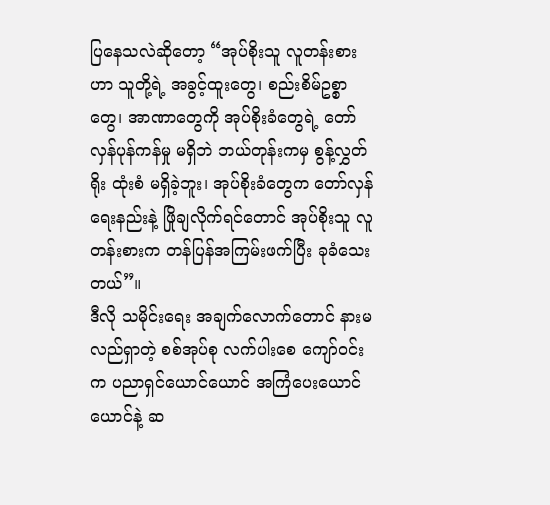ပြနေသလဲဆိုတော့ “အုပ်စိုးသူ လူတန်းစားဟာ သူတို့ရဲ့ အခွင့်ထူးတွေ၊ စည်းစိမ်ဥစ္စာတွေ၊ အာဏာတွေကို အုပ်စိုးခံတွေရဲ့ တော်လှန်ပုန်ကန်မှု မရှိဘဲ ဘယ်တုန်းကမှ စွန့်လွှတ်ရိုး ထုံးစံ မရှိခဲ့ဘူး၊ အုပ်စိုးခံတွေက တော်လှန်ရေးနည်းနဲ့ ဖြိုချလိုက်ရင်တောင် အုပ်စိုးသူ လူတန်းစားက တန်ပြန်အကြမ်းဖက်ပြီး ခုခံသေးတယ်”။
ဒီလို သမိုင်းရေး အချက်လောက်တောင် နားမလည်ရှာတဲ့ စစ်အုပ်စု လက်ပါးစေ ကျော်ဝင်းက ပညာရှင်ယောင်ယောင် အကြံပေးယောင်ယောင်နဲ့ ဆ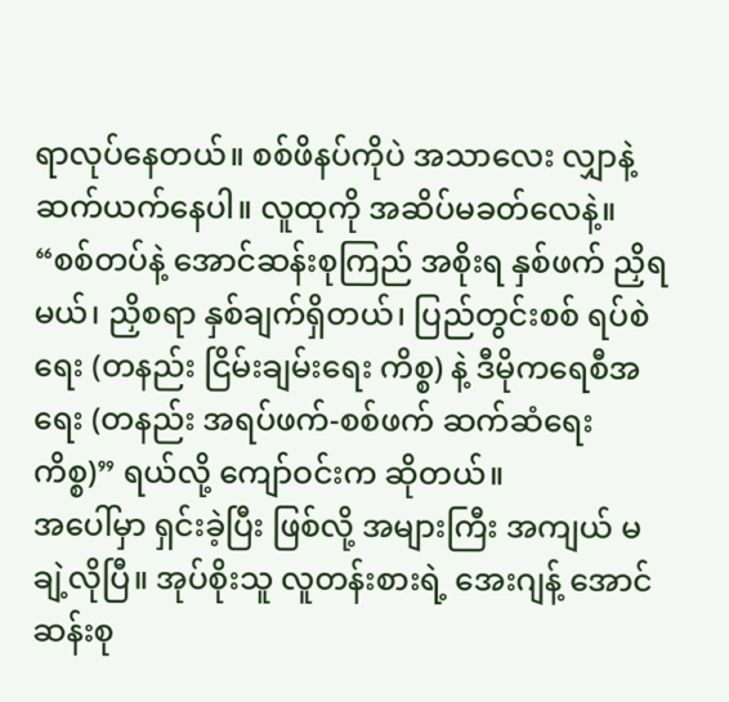ရာလုပ်နေတယ်။ စစ်ဖိနပ်ကိုပဲ အသာလေး လျှာနဲ့ ဆက်ယက်နေပါ။ လူထုကို အဆိပ်မခတ်လေနဲ့။
“စစ်တပ်နဲ့ အောင်ဆန်းစုကြည် အစိုးရ နှစ်ဖက် ညှိရမယ်၊ ညှိစရာ နှစ်ချက်ရှိတယ်၊ ပြည်တွင်းစစ် ရပ်စဲရေး (တနည်း ငြိမ်းချမ်းရေး ကိစ္စ) နဲ့ ဒီမိုကရေစီအရေး (တနည်း အရပ်ဖက်-စစ်ဖက် ဆက်ဆံရေး ကိစ္စ)” ရယ်လို့ ကျော်ဝင်းက ဆိုတယ်။
အပေါ်မှာ ရှင်းခဲ့ပြီး ဖြစ်လို့ အများကြီး အကျယ် မချဲ့လိုပြီ။ အုပ်စိုးသူ လူတန်းစားရဲ့ အေးဂျန့် အောင်ဆန်းစု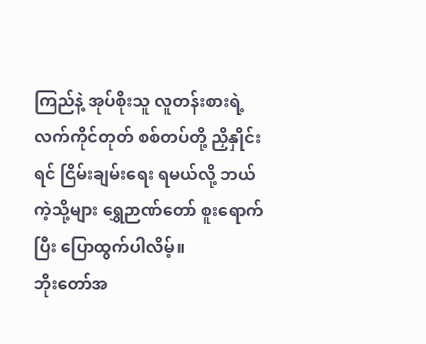ကြည်နဲ့ အုပ်စိုးသူ လူတန်းစားရဲ့ လက်ကိုင်တုတ် စစ်တပ်တို့ ညှိနှိုင်းရင် ငြိမ်းချမ်းရေး ရမယ်လို့ ဘယ်ကဲ့သို့များ ရွှေဉာဏ်တော် စူးရောက်ပြီး ပြောထွက်ပါလိမ့်။
ဘိုးတော်အ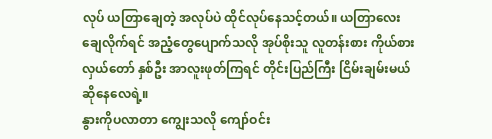လုပ် ယတြာချေတဲ့ အလုပ်ပဲ ထိုင်လုပ်နေသင့်တယ်။ ယတြာလေးချေလိုက်ရင် အညံ့တွေပျောက်သလို အုပ်စိုးသူ လူတန်းစား ကိုယ်စားလှယ်တော် နှစ်ဦး အာလူးဖုတ်ကြရင် တိုင်းပြည်ကြီး ငြိမ်းချမ်းမယ် ဆိုနေလေရဲ့။
နွားကိုပလာတာ ကျွေးသလို ကျော်ဝင်း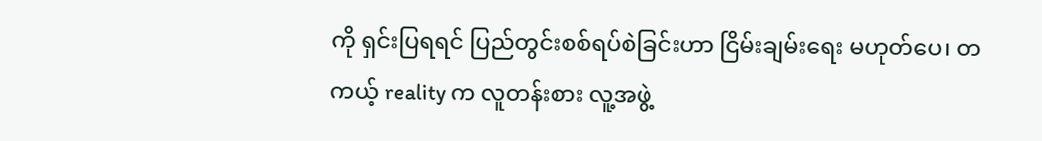ကို ရှင်းပြရရင် ပြည်တွင်းစစ်ရပ်စဲခြင်းဟာ ငြိမ်းချမ်းရေး မဟုတ်ပေ၊ တကယ့် reality က လူတန်းစား လူ့အဖွဲ့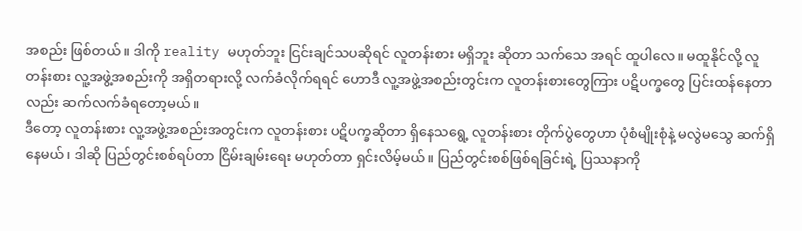အစည်း ဖြစ်တယ်။ ဒါကို reality မဟုတ်ဘူး ငြင်းချင်သပဆိုရင် လူတန်းစား မရှိဘူး ဆိုတာ သက်သေ အရင် ထူပါလေ။ မထူနိုင်လို့ လူတန်းစား လူ့အဖွဲ့အစည်းကို အရှိတရားလို့ လက်ခံလိုက်ရရင် ဟောဒီ လူ့အဖွဲ့အစည်းတွင်းက လူတန်းစားတွေကြား ပဋိပက္ခတွေ ပြင်းထန်နေတာလည်း ဆက်လက်ခံရတော့မယ်။
ဒီတော့ လူတန်းစား လူ့အဖွဲ့အစည်းအတွင်းက လူတန်းစား ပဋိပက္ခဆိုတာ ရှိနေသရွေ့ လူတန်းစား တိုက်ပွဲတွေဟာ ပုံစံမျိုးစုံနဲ့ မလွဲမသွေ ဆက်ရှိနေမယ်၊ ဒါဆို ပြည်တွင်းစစ်ရပ်တာ ငြိမ်းချမ်းရေး မဟုတ်တာ ရှင်းလိမ့်မယ်။ ပြည်တွင်းစစ်ဖြစ်ရခြင်းရဲ့ ပြဿနာကို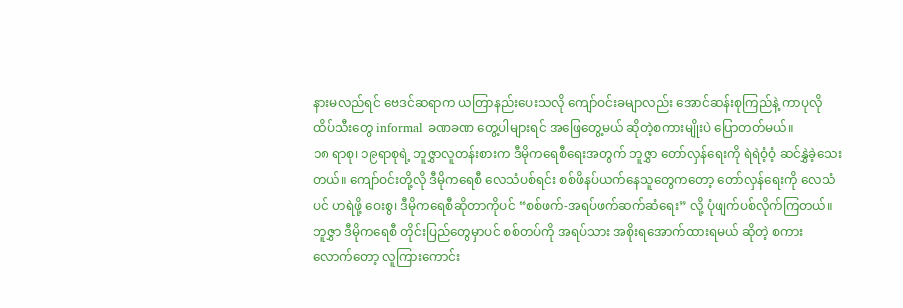နားမလည်ရင် ဗေဒင်ဆရာက ယတြာနည်းပေးသလို ကျော်ဝင်းခမျာလည်း အောင်ဆန်းစုကြည်နဲ့ ကာပုလို ထိပ်သီးတွေ informal ခဏခဏ တွေ့ပါများရင် အဖြေတွေ့မယ် ဆိုတဲ့စကားမျိုးပဲ ပြောတတ်မယ်။
၁၈ ရာစု၊ ၁၉ရာစုရဲ့ ဘူဇွှာလူတန်းစားက ဒီမိုကရေစီရေးအတွက် ဘူဇွှာ တော်လှန်ရေးကို ရဲရဲဝံ့ဝံ့ ဆင်နွှဲခဲ့သေးတယ်။ ကျော်ဝင်းတို့လို ဒီမိုကရေစီ လေသံပစ်ရင်း စစ်ဖိနပ်ယက်နေသူတွေကတော့ တော်လှန်ရေးကို လေသံပင် ဟရဲဖို့ ဝေးစွ၊ ဒီမိုကရေစီဆိုတာကိုပင် “စစ်ဖက်-အရပ်ဖက်ဆက်ဆံရေး” လို့ ပုံဖျက်ပစ်လိုက်ကြတယ်။
ဘူဇွှာ ဒီမိုကရေစီ တိုင်းပြည်တွေမှာပင် စစ်တပ်ကို အရပ်သား အစိုးရအောက်ထားရမယ် ဆိုတဲ့ စကားလောက်တော့ လူကြားကောင်း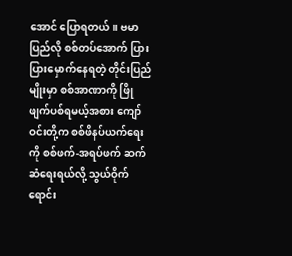အောင် ပြောရတယ်။ ဗမာပြည်လို စစ်တပ်အောက် ပြားပြားမှောက်နေရတဲ့ တိုင်းပြည်မျိုးမှာ စစ်အာဏာကို ဖြိုဖျက်ပစ်ရမယ့်အစား ကျော်ဝင်းတို့က စစ်ဖိနပ်ယက်ရေးကို စစ်ဖက်-အရပ်ဖက် ဆက်ဆံရေးရယ်လို့ သွယ်ဝိုက်ရောင်း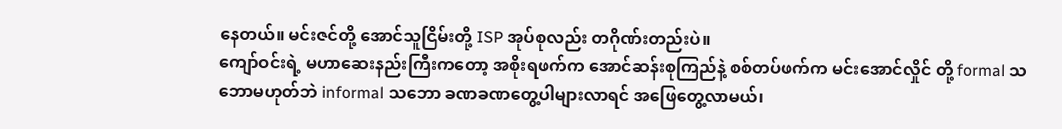နေတယ်။ မင်းဇင်တို့ အောင်သူငြိမ်းတို့ ISP အုပ်စုလည်း တဂိုဏ်းတည်းပဲ။
ကျော်ဝင်းရဲ့ မဟာဆေးနည်းကြီးကတော့ အစိုးရဖက်က အောင်ဆန်းစုကြည်နဲ့ စစ်တပ်ဖက်က မင်းအောင်လှိုင် တို့ formal သဘောမဟုတ်ဘဲ informal သဘော ခဏခဏတွေ့ပါများလာရင် အဖြေတွေ့လာမယ်၊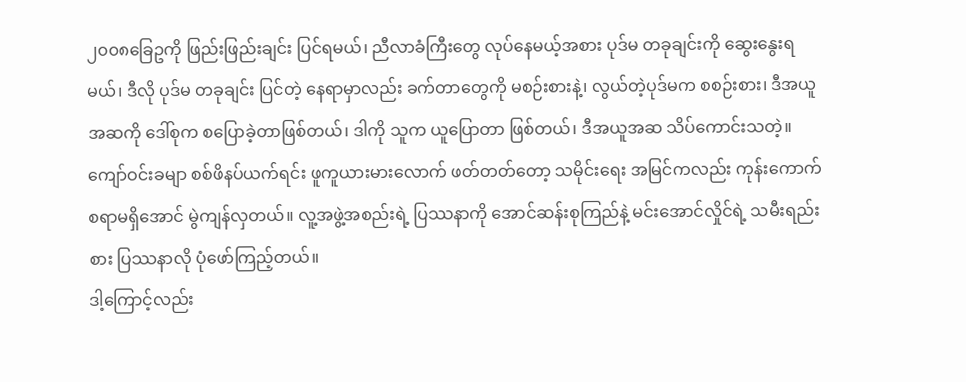၂၀၀၈ခြေဥကို ဖြည်းဖြည်းချင်း ပြင်ရမယ်၊ ညီလာခံကြီးတွေ လုပ်နေမယ့်အစား ပုဒ်မ တခုချင်းကို ဆွေးနွေးရမယ်၊ ဒီလို ပုဒ်မ တခုချင်း ပြင်တဲ့ နေရာမှာလည်း ခက်တာတွေကို မစဉ်းစားနဲ့၊ လွယ်တဲ့ပုဒ်မက စစဉ်းစား၊ ဒီအယူအဆကို ဒေါ်စုက စပြောခဲ့တာဖြစ်တယ်၊ ဒါကို သူက ယူပြောတာ ဖြစ်တယ်၊ ဒီအယူအဆ သိပ်ကောင်းသတဲ့။
ကျော်ဝင်းခမျာ စစ်ဖိနပ်ယက်ရင်း ဖူကူယားမားလောက် ဖတ်တတ်တော့ သမိုင်းရေး အမြင်ကလည်း ကုန်းကောက်စရာမရှိအောင် မွဲကျန်လှတယ်။ လူ့အဖွဲ့အစည်းရဲ့ ပြဿနာကို အောင်ဆန်းစုကြည်နဲ့ မင်းအောင်လှိုင်ရဲ့ သမီးရည်းစား ပြဿနာလို ပုံဖော်ကြည့်တယ်။
ဒါ့ကြောင့်လည်း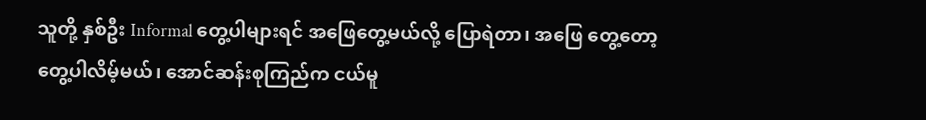သူတို့ နှစ်ဦး Informal တွေ့ပါများရင် အဖြေတွေ့မယ်လို့ ပြောရဲတာ၊ အဖြေ တွေ့တော့ တွေ့ပါလိမ့်မယ်၊ အောင်ဆန်းစုကြည်က ငယ်မူ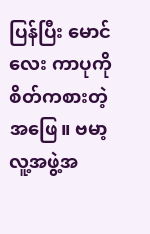ပြန်ပြီး မောင်လေး ကာပုကို စိတ်ကစားတဲ့ အဖြေ။ ဗမာ့လူ့အဖွဲ့အ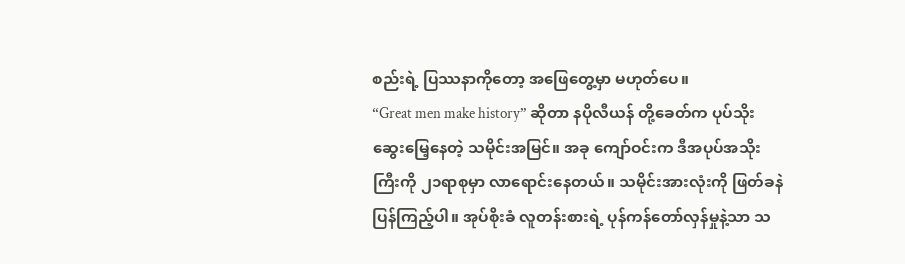စည်းရဲ့ ပြဿနာကိုတော့ အဖြေတွေ့မှာ မဟုတ်ပေ။
“Great men make history” ဆိုတာ နပိုလီယန် တို့ခေတ်က ပုပ်သိုးဆွေးမြေ့နေတဲ့ သမိုင်းအမြင်။ အခု ကျော်ဝင်းက ဒီအပုပ်အသိုးကြီးကို ၂၁ရာစုမှာ လာရောင်းနေတယ်။ သမိုင်းအားလုံးကို ဖြတ်ခနဲ ပြန်ကြည့်ပါ။ အုပ်စိုးခံ လူတန်းစားရဲ့ ပုန်ကန်တော်လှန်မှုနဲ့သာ သ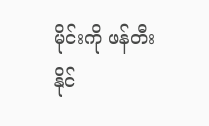မိုင်းကို ဖန်တီးနိုင်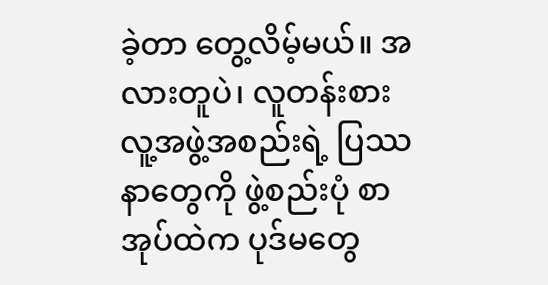ခဲ့တာ တွေ့လိမ့်မယ်။ အလားတူပဲ၊ လူတန်းစား လူ့အဖွဲ့အစည်းရဲ့ ပြဿနာတွေကို ဖွဲ့စည်းပုံ စာအုပ်ထဲက ပုဒ်မတွေ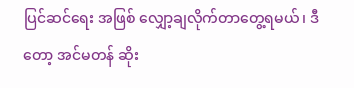ပြင်ဆင်ရေး အဖြစ် လျှော့ချလိုက်တာတွေ့ရမယ်၊ ဒီတော့ အင်မတန် ဆိုး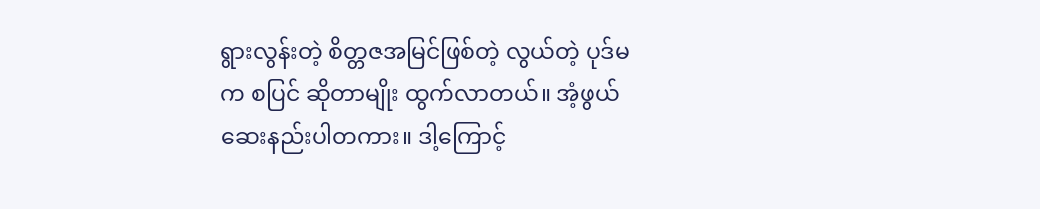ရွားလွန်းတဲ့ စိတ္တဇအမြင်ဖြစ်တဲ့ လွယ်တဲ့ ပုဒ်မက စပြင် ဆိုတာမျိုး ထွက်လာတယ်။ အံ့ဖွယ်ဆေးနည်းပါတကား။ ဒါ့ကြောင့်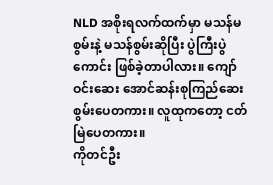NLD အစိုးရလက်ထက်မှာ မသန်မစွမ်းနဲ့ မသန်စွမ်းဆိုပြီး ပွဲကြီးပွဲကောင်း ဖြစ်ခဲ့တာပါလား။ ကျော်ဝင်းဆေး အောင်ဆန်းစုကြည်ဆေး စွမ်းပေတကား။ လူထုကတော့ ငတ်မြဲပေတကား။
ကိုတင်ဦး